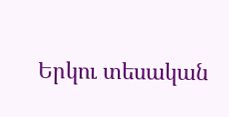Երկու տեսական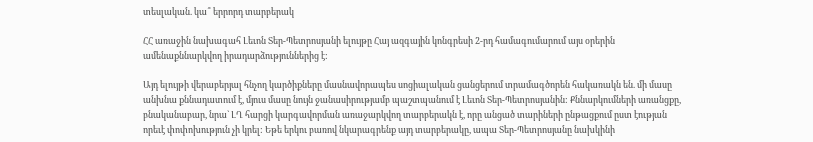տեսլական. կա՞ երրորդ տարբերակ

ՀՀ առաջին նախագահ Լեւոն Տեր-Պետրոսյանի ելույթը Հայ ազգային կոնգրեսի 2-րդ համագումարում այս օրերին ամենաքննարկվող իրադարձություններից է:

Այդ ելույթի վերաբերյալ հնչող կարծիքները մասնավորապես սոցիալական ցանցերում տրամագծորեն հակառակն են. մի մասը անխնա քննադատում է, մյուս մասը նույն ջանասիրությամբ պաշտպանում է Լեւոն Տեր-Պետրոսյանին: Քննարկումների առանցքը, բնականաբար, նրա` ԼՂ հարցի կարգավորման առաջարկվող տարբերակն է, որը անցած տարիների ընթացքում ըստ էության որեւէ փոփոխություն չի կրել: Եթե երկու բառով նկարագրենք այդ տարբերակը, ապա Տեր-Պետրոսյանը նախկինի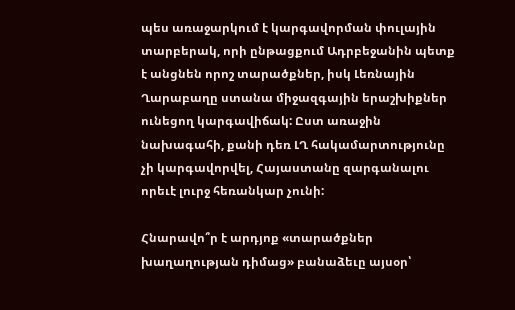պես առաջարկում է կարգավորման փուլային տարբերակ, որի ընթացքում Ադրբեջանին պետք է անցնեն որոշ տարածքներ, իսկ Լեռնային Ղարաբաղը ստանա միջազգային երաշխիքներ ունեցող կարգավիճակ: Ըստ առաջին նախագահի, քանի դեռ ԼՂ հակամարտությունը չի կարգավորվել, Հայաստանը զարգանալու որեւէ լուրջ հեռանկար չունի:

Հնարավո՞ր է արդյոք «տարածքներ խաղաղության դիմաց» բանաձեւը այսօր՝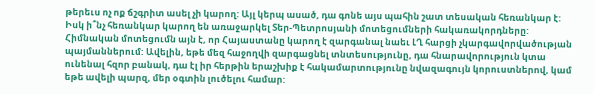թերեւս ոչ ոք ճշգրիտ ասել չի կարող: Այլ կերպ ասած, դա գոնե այս պահին շատ տեսական հեռանկար է: Իսկ ի՞նչ հեռանկար կարող են առաջարկել Տեր-Պետրոսյանի մոտեցումների հակառակորդները: Հիմնական մոտեցումն այն է, որ Հայաստանը կարող է զարգանալ նաեւ ԼՂ հարցի չկարգավորվածության պայմաններում: Ավելին, եթե մեզ հաջողվի զարգացնել տնտեսությունը, դա հնարավորություն կտա ունենալ հզոր բանակ, դա էլ իր հերթին երաշխիք է հակամարտությունը նվազագույն կորուստներով, կամ եթե ավելի պարզ, մեր օգտին լուծելու համար: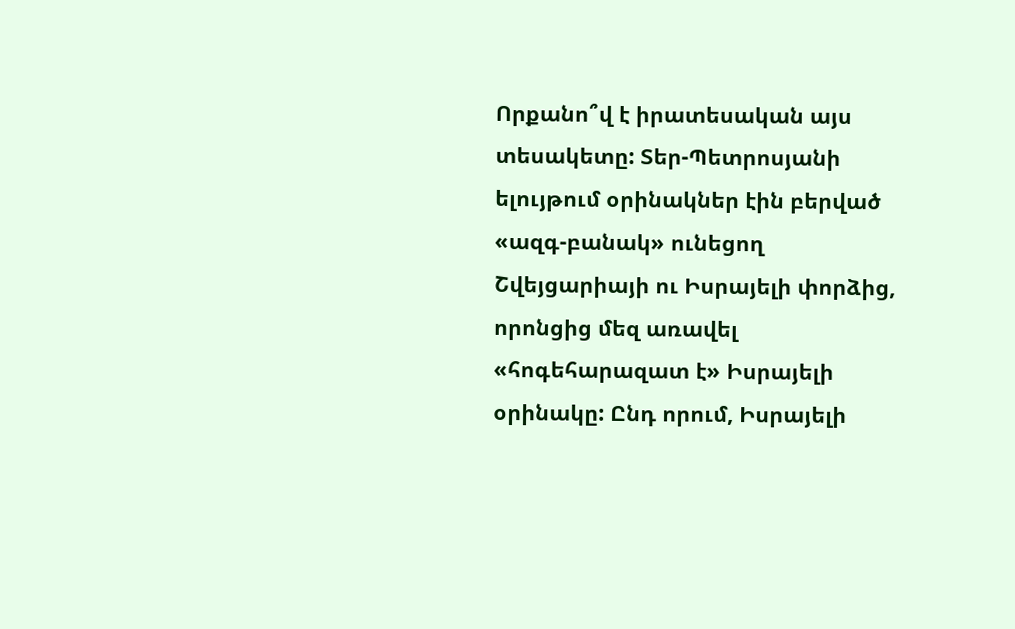Որքանո՞վ է իրատեսական այս տեսակետը: Տեր-Պետրոսյանի ելույթում օրինակներ էին բերված «ազգ-բանակ» ունեցող Շվեյցարիայի ու Իսրայելի փորձից, որոնցից մեզ առավել «հոգեհարազատ է» Իսրայելի օրինակը: Ընդ որում, Իսրայելի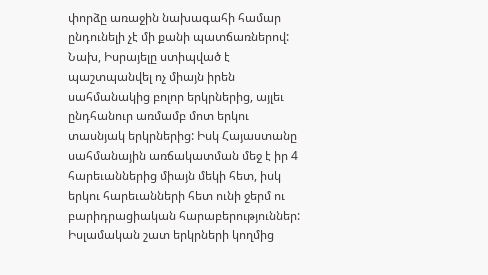փորձը առաջին նախագահի համար ընդունելի չէ մի քանի պատճառներով: Նախ, Իսրայելը ստիպված է պաշտպանվել ոչ միայն իրեն սահմանակից բոլոր երկրներից, այլեւ ընդհանուր առմամբ մոտ երկու տասնյակ երկրներից: Իսկ Հայաստանը սահմանային առճակատման մեջ է իր 4 հարեւաններից միայն մեկի հետ, իսկ երկու հարեւանների հետ ունի ջերմ ու բարիդրացիական հարաբերություններ: Իսլամական շատ երկրների կողմից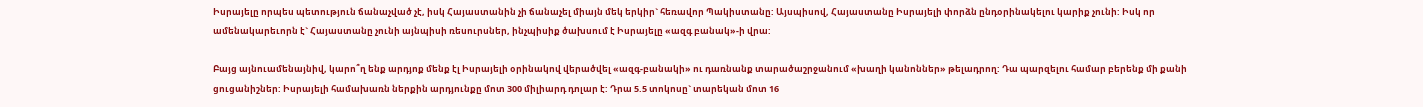Իսրայելը որպես պետություն ճանաչված չէ, իսկ Հայաստանին չի ճանաչել միայն մեկ երկիր` հեռավոր Պակիստանը: Այսպիսով, Հայաստանը Իսրայելի փորձն ընդօրինակելու կարիք չունի: Իսկ որ ամենակարեւորն է` Հայաստանը չունի այնպիսի ռեսուրսներ, ինչպիսիք ծախսում է Իսրայելը «ազգ բանակ»-ի վրա:

Բայց այնուամենայնիվ, կարո՞ղ ենք արդյոք մենք էլ Իսրայելի օրինակով վերածվել «ազգ-բանակի» ու դառնանք տարածաշրջանում «խաղի կանոններ» թելադրող: Դա պարզելու համար բերենք մի քանի ցուցանիշներ: Իսրայելի համախառն ներքին արդյունքը մոտ 300 միլիարդ դոլար է: Դրա 5.5 տոկոսը` տարեկան մոտ 16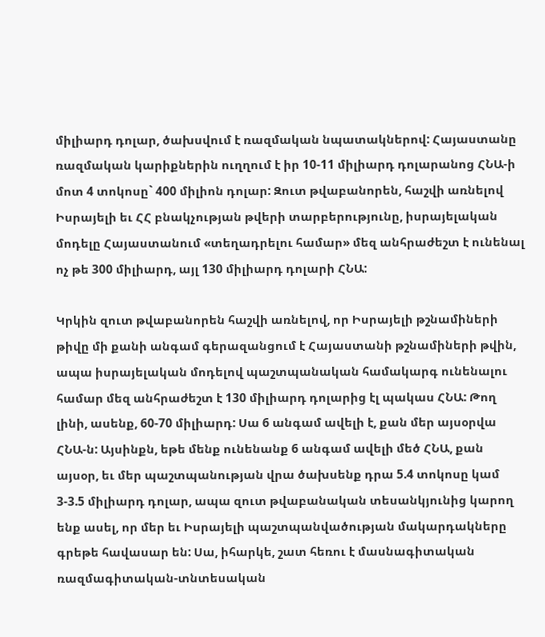միլիարդ դոլար, ծախսվում է ռազմական նպատակներով: Հայաստանը ռազմական կարիքներին ուղղում է իր 10-11 միլիարդ դոլարանոց ՀՆԱ-ի մոտ 4 տոկոսը` 400 միլիոն դոլար: Զուտ թվաբանորեն, հաշվի առնելով Իսրայելի եւ ՀՀ բնակչության թվերի տարբերությունը, իսրայելական մոդելը Հայաստանում «տեղադրելու համար» մեզ անհրաժեշտ է ունենալ ոչ թե 300 միլիարդ, այլ 130 միլիարդ դոլարի ՀՆԱ:

Կրկին զուտ թվաբանորեն հաշվի առնելով, որ Իսրայելի թշնամիների թիվը մի քանի անգամ գերազանցում է Հայաստանի թշնամիների թվին, ապա իսրայելական մոդելով պաշտպանական համակարգ ունենալու համար մեզ անհրաժեշտ է 130 միլիարդ դոլարից էլ պակաս ՀՆԱ: Թող լինի, ասենք, 60-70 միլիարդ: Սա 6 անգամ ավելի է, քան մեր այսօրվա ՀՆԱ-ն: Այսինքն, եթե մենք ունենանք 6 անգամ ավելի մեծ ՀՆԱ, քան այսօր, եւ մեր պաշտպանության վրա ծախսենք դրա 5.4 տոկոսը կամ 3-3.5 միլիարդ դոլար, ապա զուտ թվաբանական տեսանկյունից կարող ենք ասել, որ մեր եւ Իսրայելի պաշտպանվածության մակարդակները գրեթե հավասար են: Սա, իհարկե, շատ հեռու է մասնագիտական ռազմագիտական-տնտեսական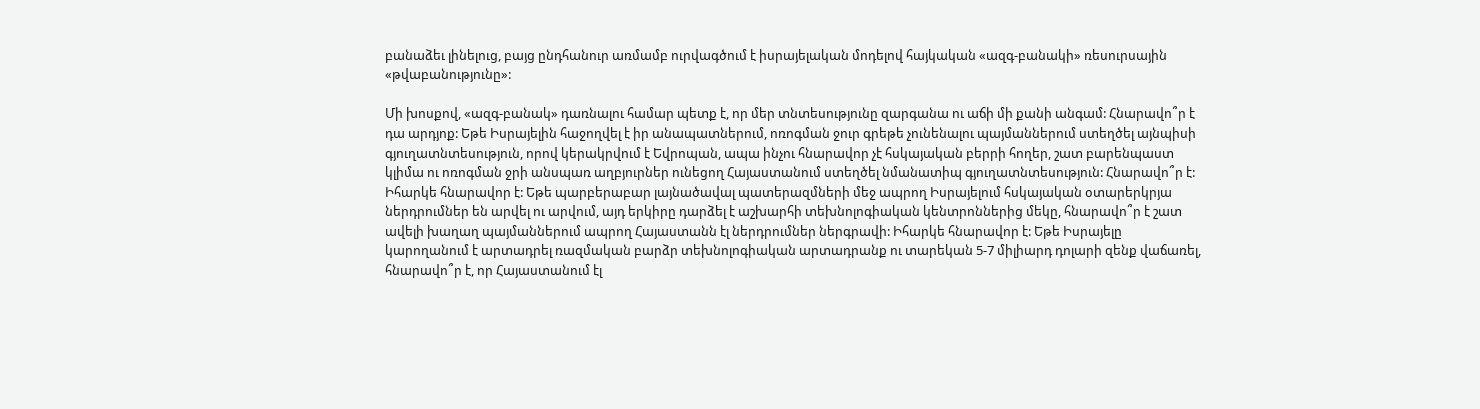բանաձեւ լինելուց, բայց ընդհանուր առմամբ ուրվագծում է իսրայելական մոդելով հայկական «ազգ-բանակի» ռեսուրսային «թվաբանությունը»:

Մի խոսքով, «ազգ-բանակ» դառնալու համար պետք է, որ մեր տնտեսությունը զարգանա ու աճի մի քանի անգամ: Հնարավո՞ր է դա արդյոք: Եթե Իսրայելին հաջողվել է իր անապատներում, ոռոգման ջուր գրեթե չունենալու պայմաններում ստեղծել այնպիսի գյուղատնտեսություն, որով կերակրվում է Եվրոպան, ապա ինչու հնարավոր չէ հսկայական բերրի հողեր, շատ բարենպաստ կլիմա ու ոռոգման ջրի անսպառ աղբյուրներ ունեցող Հայաստանում ստեղծել նմանատիպ գյուղատնտեսություն: Հնարավո՞ր է: Իհարկե հնարավոր է: Եթե պարբերաբար լայնածավալ պատերազմների մեջ ապրող Իսրայելում հսկայական օտարերկրյա ներդրումներ են արվել ու արվում, այդ երկիրը դարձել է աշխարհի տեխնոլոգիական կենտրոններից մեկը, հնարավո՞ր է շատ ավելի խաղաղ պայմաններում ապրող Հայաստանն էլ ներդրումներ ներգրավի: Իհարկե հնարավոր է: Եթե Իսրայելը կարողանում է արտադրել ռազմական բարձր տեխնոլոգիական արտադրանք ու տարեկան 5-7 միլիարդ դոլարի զենք վաճառել, հնարավո՞ր է, որ Հայաստանում էլ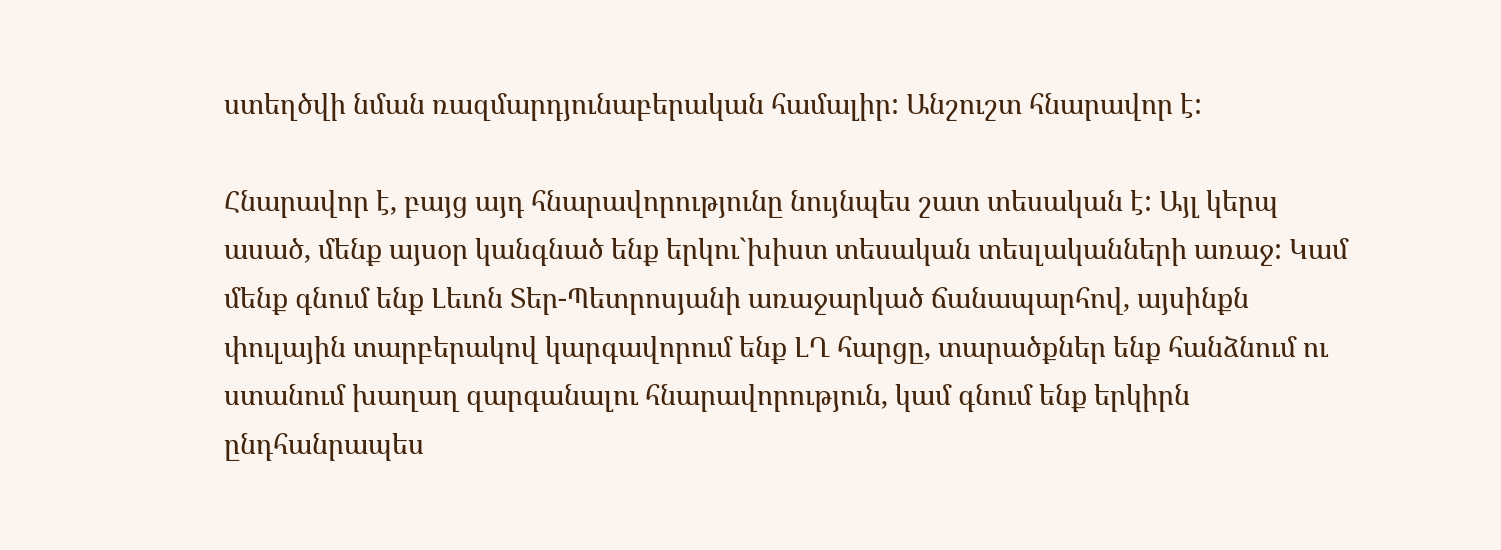ստեղծվի նման ռազմարդյունաբերական համալիր: Անշուշտ հնարավոր է:

Հնարավոր է, բայց այդ հնարավորությունը նույնպես շատ տեսական է: Այլ կերպ ասած, մենք այսօր կանգնած ենք երկու`խիստ տեսական տեսլականների առաջ: Կամ մենք գնում ենք Լեւոն Տեր-Պետրոսյանի առաջարկած ճանապարհով, այսինքն փուլային տարբերակով կարգավորում ենք ԼՂ հարցը, տարածքներ ենք հանձնում ու ստանում խաղաղ զարգանալու հնարավորություն, կամ գնում ենք երկիրն ընդհանրապես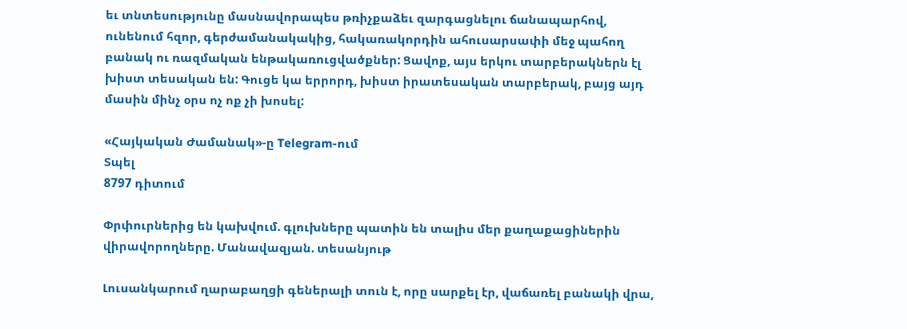եւ տնտեսությունը մասնավորապես թռիչքաձեւ զարգացնելու ճանապարհով, ունենում հզոր, գերժամանակակից, հակառակորդին ահուսարսափի մեջ պահող բանակ ու ռազմական ենթակառուցվածքներ: Ցավոք, այս երկու տարբերակներն էլ խիստ տեսական են: Գուցե կա երրորդ, խիստ իրատեսական տարբերակ, բայց այդ մասին մինչ օրս ոչ ոք չի խոսել:

«Հայկական Ժամանակ»-ը Telegram-ում
Տպել
8797 դիտում

Փրփուրներից են կախվում. գլուխները պատին են տալիս մեր քաղաքացիներին վիրավորողները. Մանավազյան. տեսանյութ

Լուսանկարում ղարաբաղցի գեներալի տուն է, որը սարքել էր, վաճառել բանակի վրա,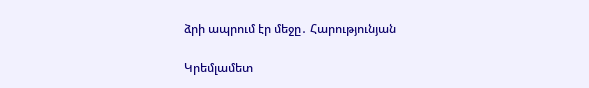ձրի ապրում էր մեջը․ Հարությունյան

Կրեմլամետ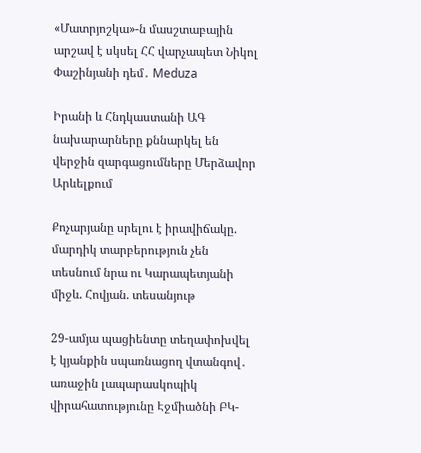«Մատրյոշկա»-ն մասշտաբային արշավ է սկսել ՀՀ վարչապետ Նիկոլ Փաշինյանի դեմ․ Meduza

Իրանի և Հնդկաստանի ԱԳ նախարարները քննարկել են վերջին զարգացումները Մերձավոր Արևելքում

Քոչարյանը սրելու է իրավիճակը. մարդիկ տարբերություն չեն տեսնում նրա ու Կարապետյանի միջև. Հովյան. տեսանյութ

29-ամյա պացիենտը տեղափոխվել է կյանքին սպառնացող վտանգով․ առաջին լապարասկոպիկ վիրահատությունը Էջմիածնի ԲԿ-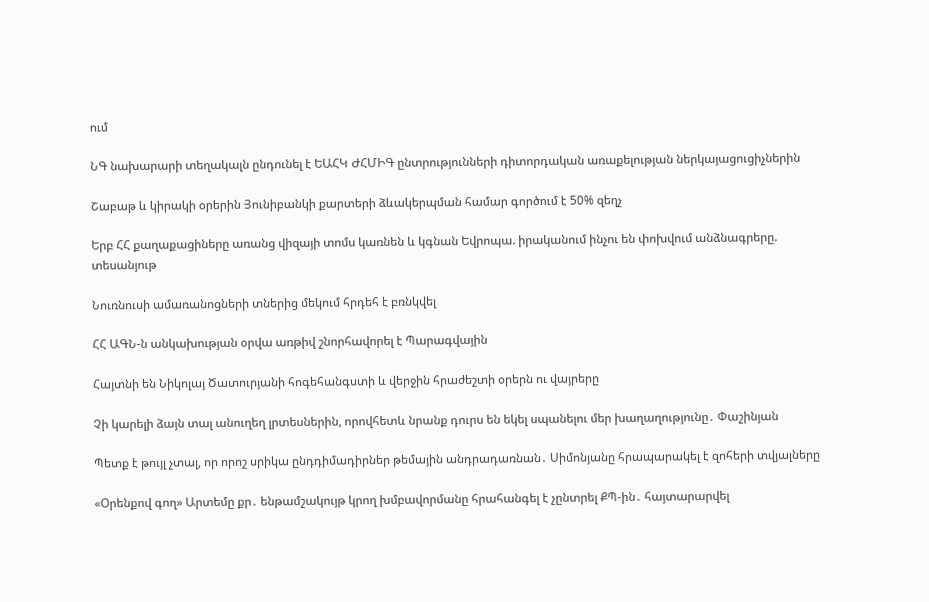ում

ՆԳ նախարարի տեղակալն ընդունել է ԵԱՀԿ ԺՀՄԻԳ ընտրությունների դիտորդական առաքելության ներկայացուցիչներին

Շաբաթ և կիրակի օրերին Յունիբանկի քարտերի ձևակերպման համար գործում է 50% զեղչ

Երբ ՀՀ քաղաքացիները առանց վիզայի տոմս կառնեն և կգնան Եվրոպա. իրականում ինչու են փոխվում անձնագրերը. տեսանյութ

Նուռնուսի ամառանոցների տներից մեկում հրդեհ է բռնկվել

ՀՀ ԱԳՆ-ն անկախության օրվա առթիվ շնորհավորել է Պարագվային

Հայտնի են Նիկոլայ Ծատուրյանի հոգեհանգստի և վերջին հրաժեշտի օրերն ու վայրերը

Չի կարելի ձայն տալ անուղեղ լրտեսներին, որովհետև նրանք դուրս են եկել սպանելու մեր խաղաղությունը․ Փաշինյան

Պետք է թույլ չտալ, որ որոշ սրիկա ընդդիմադիրներ թեմային անդրադառնան․ Սիմոնյանը հրապարակել է զոհերի տվյալները

«Օրենքով գող» Արտեմը քր․ ենթամշակույթ կրող խմբավորմանը հրահանգել է չընտրել ՔՊ-ին․ հայտարարվել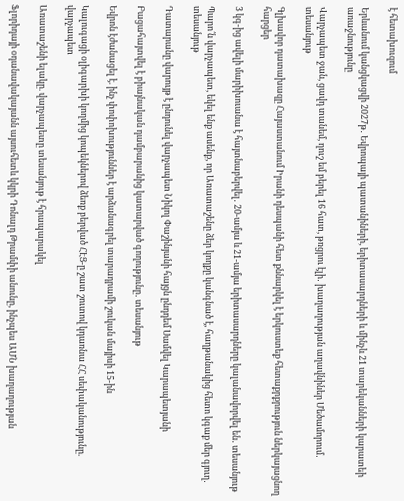է հետախուզում

Երևանում կանցկացվի 2027թ․ Եվրոպայի պատանիների, երիտասարդների և մինչև 21 տարեկանների կարատեի առաջնությունը

Վարչապետ ջան, ցավդ տանեմ, ղուշ եմ բերել 16 հատ, թռցրու էլի․ խաղաղության աղավնիներ Մեծամորում․ տեսանյութ

Գլխավոր դատախազը Հայաստանում Իրանի դեսպանի հետ քննարկել է երկուստեք հետաքրքրություն ներկայացնող հարցեր

3 կգ-ից ավելի մարիխուանա է հայտնաբերվել․ 20-ամյա և 21-ամյա երիտասարդները կալանավորվել են․ տեսանյութ

Պարո՛ն վարչապետ, եկել ենք ասենք, որ Առատաշենը ձեր կողքը կանգնած է, հաղթանակից հետո կգաք մեր գյուղ․ տեսանյութ

Դատարանը վարույթ է ընդունել վարչապետ Նիկոլ Փաշինյանի հայցն ընդդեմ Սամվել Կարապետյանի

Բացահայտվել է բիայնական դամբարանից կատարված գողությունը․ տեսանյութ

Եվրոն էժանացել է. ինչ փոփոխություններ է արձանագրել տարադրամի շուկան մայիսի 15-ին

Կալուգացի օլիգարխի կողմից կոպեկներով ձեռք բերված ՀԷՑ-ը շատ շուտով կդառնա ՀՀ սեփականությունը. վարչապետ

Առատաշենի ելակը. վարչապետը տեսանյութ է հրապարակել

Ֆլորիդայի օդանավակայանն այսուհետև կկրի Դոնալդ Թրամփի անունը, ինչպես ԱՄՆ խաղաղության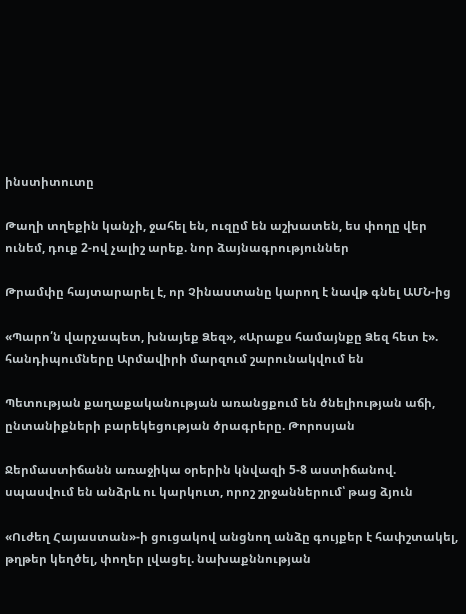ինստիտուտը

Թաղի տղեքին կանչի, ջահել են, ուզըմ են աշխատեն, ես փողը վեր ունեմ, դուք 2-ով չալիշ արեք. նոր ձայնագրություններ

Թրամփը հայտարարել է, որ Չինաստանը կարող է նավթ գնել ԱՄՆ-ից

«Պարո՛ն վարչապետ, խնայեք Ձեզ», «Արաքս համայնքը Ձեզ հետ է». հանդիպումները Արմավիրի մարզում շարունակվում են

Պետության քաղաքականության առանցքում են ծնելիության աճի, ընտանիքների բարեկեցության ծրագրերը. Թորոսյան

Ջերմաստիճանն առաջիկա օրերին կնվազի 5-8 աստիճանով. սպասվում են անձրև ու կարկուտ, որոշ շրջաններում՝ թաց ձյուն

«Ուժեղ Հայաստան»-ի ցուցակով անցնող անձը գույքեր է հափշտակել, թղթեր կեղծել, փողեր լվացել. նախաքննության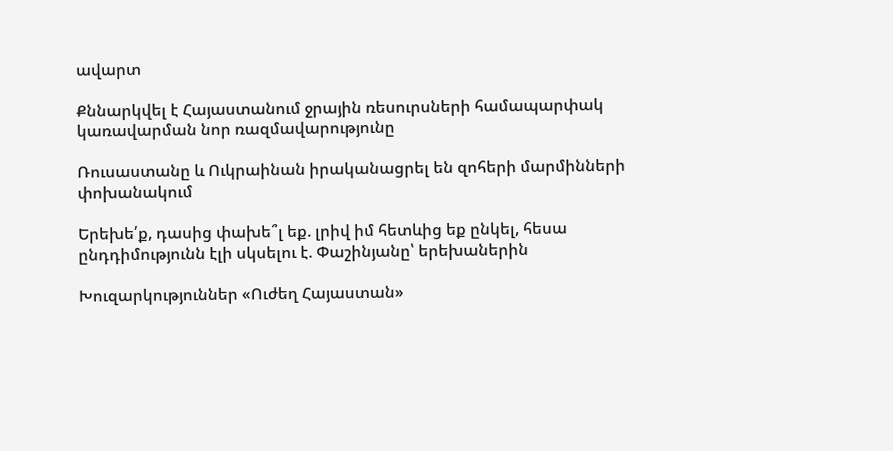ավարտ

Քննարկվել է Հայաստանում ջրային ռեսուրսների համապարփակ կառավարման նոր ռազմավարությունը

Ռուսաստանը և Ուկրաինան իրականացրել են զոհերի մարմինների փոխանակում

Երեխե՛ք, դասից փախե՞լ եք. լրիվ իմ հետևից եք ընկել, հեսա ընդդիմությունն էլի սկսելու է. Փաշինյանը՝ երեխաներին

Խուզարկություններ «Ուժեղ Հայաստան»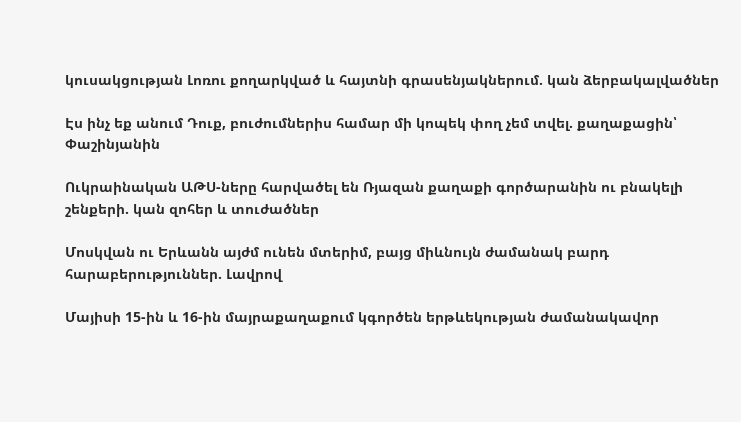կուսակցության Լոռու քողարկված և հայտնի գրասենյակներում. կան ձերբակալվածներ

Էս ինչ եք անում Դուք, բուժումներիս համար մի կոպեկ փող չեմ տվել. քաղաքացին՝ Փաշինյանին

Ուկրաինական ԱԹՍ-ները հարվածել են Ռյազան քաղաքի գործարանին ու բնակելի շենքերի. կան զոհեր և տուժածներ

Մոսկվան ու Երևանն այժմ ունեն մտերիմ, բայց միևնույն ժամանակ բարդ հարաբերություններ. Լավրով

Մայիսի 15-ին և 16-ին մայրաքաղաքում կգործեն երթևեկության ժամանակավոր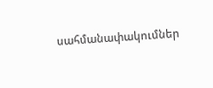սահմանափակումներ